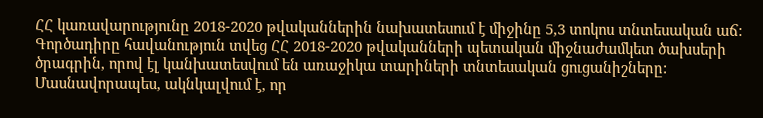ՀՀ կառավարությունը 2018-2020 թվականներին նախատեսում է միջինը 5,3 տոկոս տնտեսական աճ: Գործադիրը հավանություն տվեց ՀՀ 2018-2020 թվականների պետական միջնաժամկետ ծախսերի ծրագրին, որով էլ կանխատեսվում են առաջիկա տարիների տնտեսական ցուցանիշները: Մասնավորապես, ակնկալվում է, որ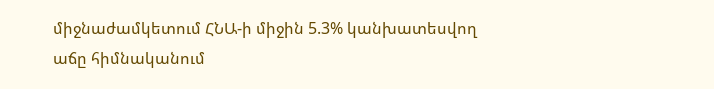միջնաժամկետում ՀՆԱ-ի միջին 5.3% կանխատեսվող աճը հիմնականում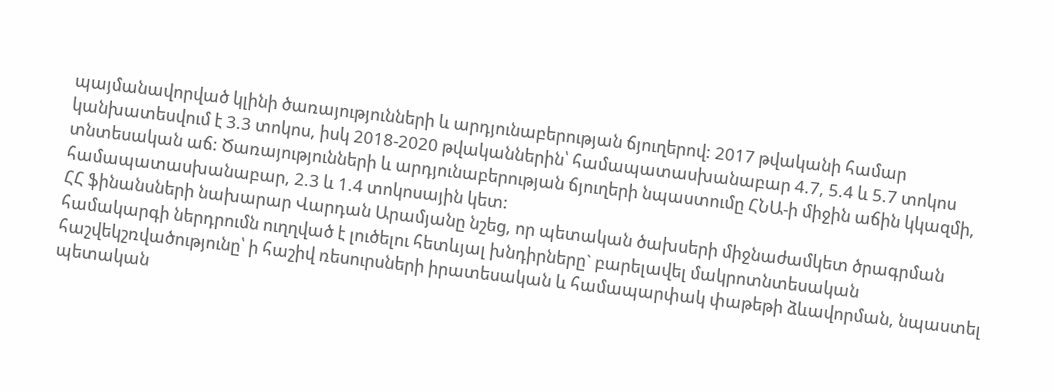պայմանավորված կլինի ծառայությունների և արդյունաբերության ճյուղերով: 2017 թվականի համար կանխատեսվում է 3.3 տոկոս, իսկ 2018-2020 թվականներին՝ համապատասխանաբար 4.7, 5.4 և 5.7 տոկոս տնտեսական աճ: Ծառայությունների և արդյունաբերության ճյուղերի նպաստումը ՀՆԱ-ի միջին աճին կկազմի, համապատասխանաբար, 2.3 և 1.4 տոկոսային կետ:
ՀՀ ֆինանսների նախարար Վարդան Արամյանը նշեց, որ պետական ծախսերի միջնաժամկետ ծրագրման համակարգի ներդրումն ուղղված է լուծելու հետևյալ խնդիրները` բարելավել մակրոտնտեսական հաշվեկշռվածությունը՝ ի հաշիվ ռեսուրսների իրատեսական և համապարփակ փաթեթի ձևավորման, նպաստել պետական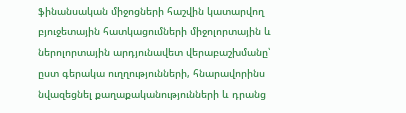ֆինանսական միջոցների հաշվին կատարվող բյուջետային հատկացումների միջոլորտային և ներոլորտային արդյունավետ վերաբաշխմանը՝ ըստ գերակա ուղղությունների, հնարավորինս նվազեցնել քաղաքականությունների և դրանց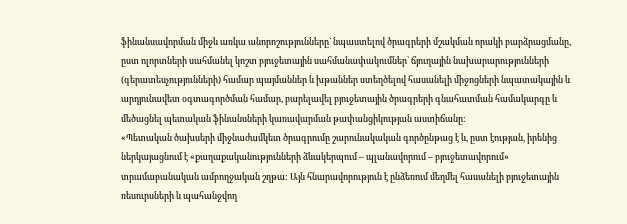ֆինանսավորման միջև առկա անորոշությունները` նպաստելով ծրագրերի մշակման որակի բարձրացմանը, ըստ ոլորտների սահմանել կոշտ բյուջետային սահմանափակումներ` ճյուղային նախարարությունների (գերատեսչությունների) համար պայմաններ և խթաններ ստեղծելով հասանելի միջոցների նպատակային և արդյունավետ օգտագործման համար, բարելավել բյուջետային ծրագրերի գնահատման համակարգը և մեծացնել պետական ֆինանսների կառավարման թափանցիկության աստիճանը:
«Պետական ծախսերի միջնաժամկետ ծրագրումը շարունակական գործընթաց է և, ըստ էության, իրենից ներկայացնում է «քաղաքականությունների ձևակերպում – պլանավորում – բյուջետավորում» տրամաբանական ամբողջական շղթա: Այն հնարավորություն է ընձեռում մեղմել հասանելի բյուջետային ռեսուրսների և պահանջվող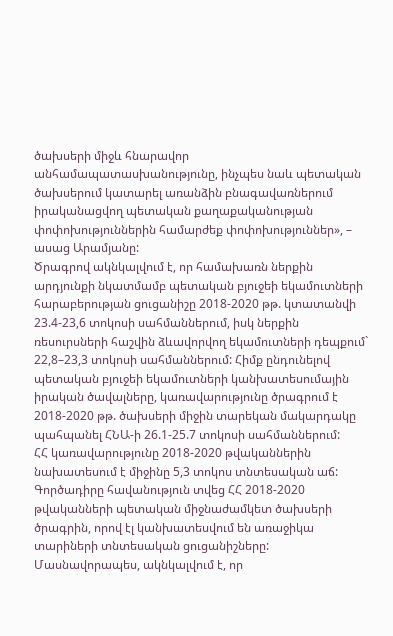ծախսերի միջև հնարավոր անհամապատասխանությունը, ինչպես նաև պետական ծախսերում կատարել առանձին բնագավառներում իրականացվող պետական քաղաքականության փոփոխություններին համարժեք փոփոխություններ», – ասաց Արամյանը:
Ծրագրով ակնկալվում է, որ համախառն ներքին արդյունքի նկատմամբ պետական բյուջեի եկամուտների հարաբերության ցուցանիշը 2018-2020 թթ. կտատանվի 23.4-23,6 տոկոսի սահմաններում, իսկ ներքին ռեսուրսների հաշվին ձևավորվող եկամուտների դեպքում` 22,8–23,3 տոկոսի սահմաններում: Հիմք ընդունելով պետական բյուջեի եկամուտների կանխատեսումային իրական ծավալները, կառավարությունը ծրագրում է 2018-2020 թթ. ծախսերի միջին տարեկան մակարդակը պահպանել ՀՆԱ-ի 26.1-25.7 տոկոսի սահմաններում:
ՀՀ կառավարությունը 2018-2020 թվականներին նախատեսում է միջինը 5,3 տոկոս տնտեսական աճ: Գործադիրը հավանություն տվեց ՀՀ 2018-2020 թվականների պետական միջնաժամկետ ծախսերի ծրագրին, որով էլ կանխատեսվում են առաջիկա տարիների տնտեսական ցուցանիշները: Մասնավորապես, ակնկալվում է, որ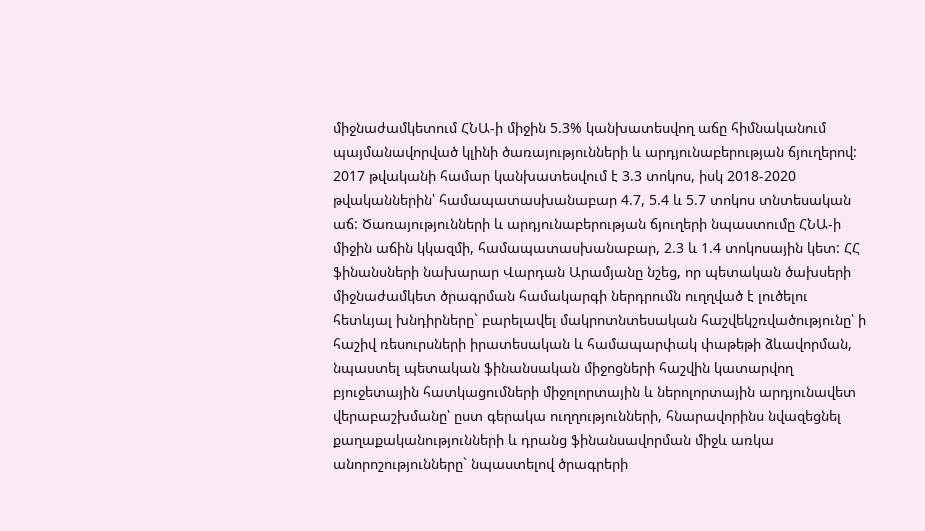միջնաժամկետում ՀՆԱ-ի միջին 5.3% կանխատեսվող աճը հիմնականում պայմանավորված կլինի ծառայությունների և արդյունաբերության ճյուղերով: 2017 թվականի համար կանխատեսվում է 3.3 տոկոս, իսկ 2018-2020 թվականներին՝ համապատասխանաբար 4.7, 5.4 և 5.7 տոկոս տնտեսական աճ: Ծառայությունների և արդյունաբերության ճյուղերի նպաստումը ՀՆԱ-ի միջին աճին կկազմի, համապատասխանաբար, 2.3 և 1.4 տոկոսային կետ: ՀՀ ֆինանսների նախարար Վարդան Արամյանը նշեց, որ պետական ծախսերի միջնաժամկետ ծրագրման համակարգի ներդրումն ուղղված է լուծելու հետևյալ խնդիրները` բարելավել մակրոտնտեսական հաշվեկշռվածությունը՝ ի հաշիվ ռեսուրսների իրատեսական և համապարփակ փաթեթի ձևավորման, նպաստել պետական ֆինանսական միջոցների հաշվին կատարվող բյուջետային հատկացումների միջոլորտային և ներոլորտային արդյունավետ վերաբաշխմանը՝ ըստ գերակա ուղղությունների, հնարավորինս նվազեցնել քաղաքականությունների և դրանց ֆինանսավորման միջև առկա անորոշությունները` նպաստելով ծրագրերի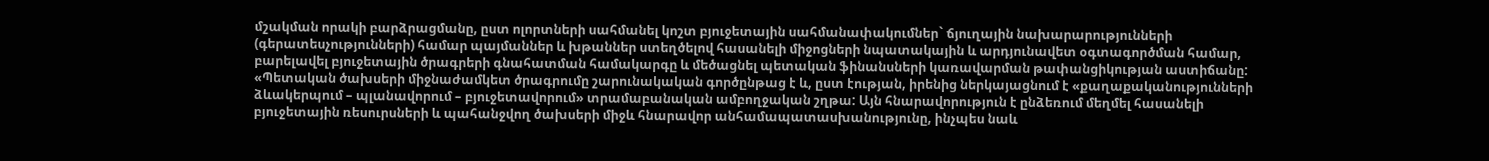մշակման որակի բարձրացմանը, ըստ ոլորտների սահմանել կոշտ բյուջետային սահմանափակումներ` ճյուղային նախարարությունների (գերատեսչությունների) համար պայմաններ և խթաններ ստեղծելով հասանելի միջոցների նպատակային և արդյունավետ օգտագործման համար, բարելավել բյուջետային ծրագրերի գնահատման համակարգը և մեծացնել պետական ֆինանսների կառավարման թափանցիկության աստիճանը: «Պետական ծախսերի միջնաժամկետ ծրագրումը շարունակական գործընթաց է և, ըստ էության, իրենից ներկայացնում է «քաղաքականությունների ձևակերպում – պլանավորում – բյուջետավորում» տրամաբանական ամբողջական շղթա: Այն հնարավորություն է ընձեռում մեղմել հասանելի բյուջետային ռեսուրսների և պահանջվող ծախսերի միջև հնարավոր անհամապատասխանությունը, ինչպես նաև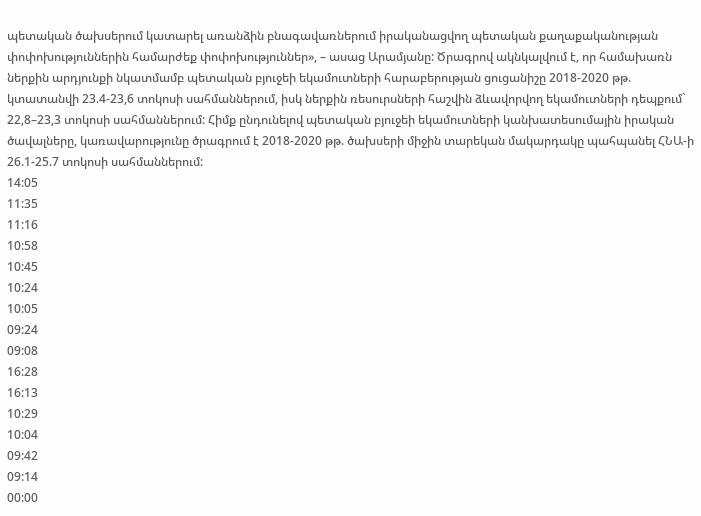պետական ծախսերում կատարել առանձին բնագավառներում իրականացվող պետական քաղաքականության փոփոխություններին համարժեք փոփոխություններ», – ասաց Արամյանը: Ծրագրով ակնկալվում է, որ համախառն ներքին արդյունքի նկատմամբ պետական բյուջեի եկամուտների հարաբերության ցուցանիշը 2018-2020 թթ. կտատանվի 23.4-23,6 տոկոսի սահմաններում, իսկ ներքին ռեսուրսների հաշվին ձևավորվող եկամուտների դեպքում` 22,8–23,3 տոկոսի սահմաններում: Հիմք ընդունելով պետական բյուջեի եկամուտների կանխատեսումային իրական ծավալները, կառավարությունը ծրագրում է 2018-2020 թթ. ծախսերի միջին տարեկան մակարդակը պահպանել ՀՆԱ-ի 26.1-25.7 տոկոսի սահմաններում:
14:05
11:35
11:16
10:58
10:45
10:24
10:05
09:24
09:08
16:28
16:13
10:29
10:04
09:42
09:14
00:00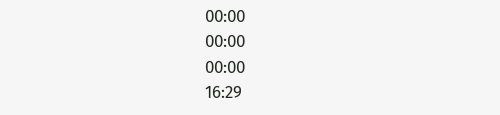00:00
00:00
00:00
16:29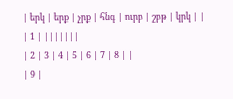| երկ | երք | չրք | հնգ | ուրբ | շբթ | կրկ | |
| 1 | |||||||
| 2 | 3 | 4 | 5 | 6 | 7 | 8 | |
| 9 |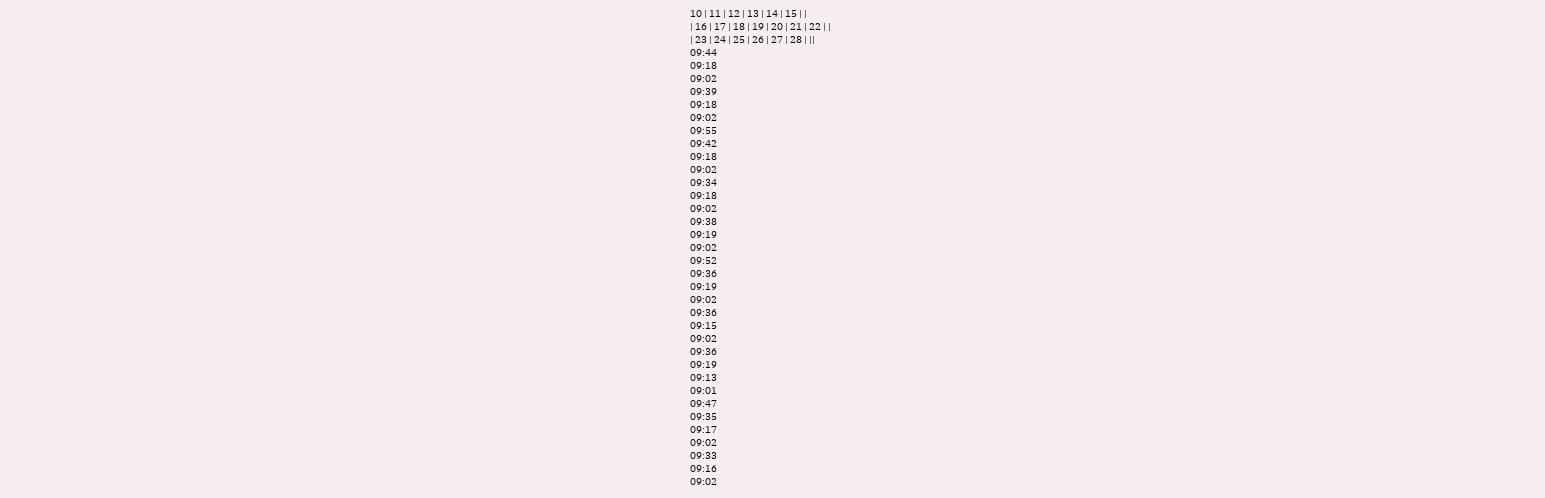10 | 11 | 12 | 13 | 14 | 15 | |
| 16 | 17 | 18 | 19 | 20 | 21 | 22 | |
| 23 | 24 | 25 | 26 | 27 | 28 | ||
09:44
09:18
09:02
09:39
09:18
09:02
09:55
09:42
09:18
09:02
09:34
09:18
09:02
09:38
09:19
09:02
09:52
09:36
09:19
09:02
09:36
09:15
09:02
09:36
09:19
09:13
09:01
09:47
09:35
09:17
09:02
09:33
09:16
09:02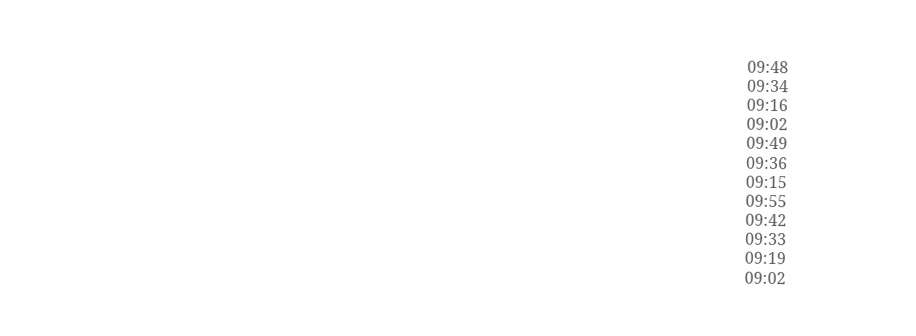09:48
09:34
09:16
09:02
09:49
09:36
09:15
09:55
09:42
09:33
09:19
09:02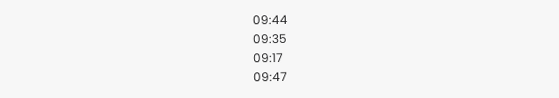09:44
09:35
09:17
09:47